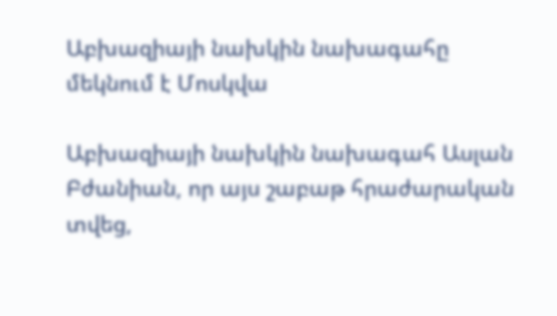Աբխազիայի նախկին նախագահը մեկնում է Մոսկվա

Աբխազիայի նախկին նախագահ Ասլան Բժանիան, որ այս շաբաթ հրաժարական տվեց,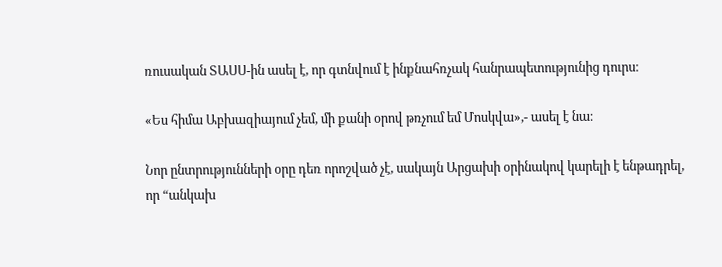ռուսական ՏԱՍՍ-ին ասել է, որ գտնվում է ինքնահռչակ հանրապետությունից դուրս։

«Ես հիմա Աբխազիայում չեմ, մի քանի օրով թռչում եմ Մոսկվա»,- ասել է նա։

Նոր ընտրությունների օրը դեռ որոշված չէ, սակայն Արցախի օրինակով կարելի է ենթադրել, որ “անկախ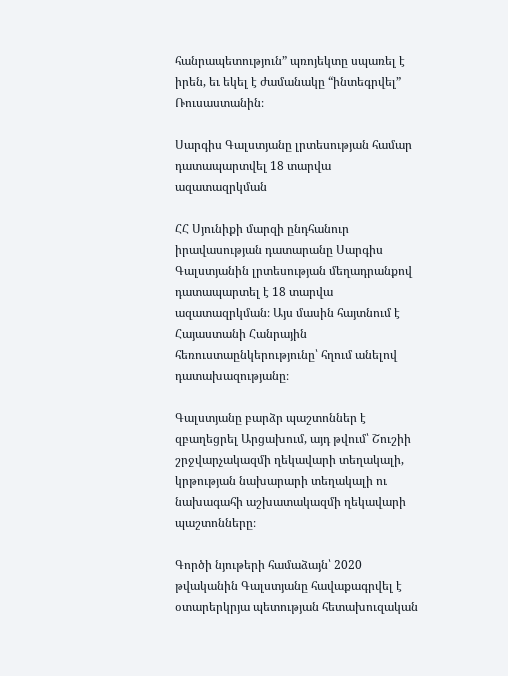հանրապետություն” պռոյեկտը սպառել է իրեն, եւ եկել է ժամանակը “ինտեգրվել” Ռուսաստանին։

Սարգիս Գալստյանը լրտեսության համար դատապարտվել 18 տարվա ազատազրկման

ՀՀ Սյունիքի մարզի ընդհանուր իրավասության դատարանը Սարգիս Գալստյանին լրտեսության մեղադրանքով դատապարտել է 18 տարվա ազատազրկման։ Այս մասին հայտնում է Հայաստանի Հանրային հեռուստաընկերությունը՝ հղում անելով դատախազությանը։

Գալստյանը բարձր պաշտոններ է զբաղեցրել Արցախում, այդ թվում՝ Շուշիի շրջվարչակազմի ղեկավարի տեղակալի, կրթության նախարարի տեղակալի ու նախագահի աշխատակազմի ղեկավարի պաշտոնները։

Գործի նյութերի համաձայն՝ 2020 թվականին Գալստյանը հավաքագրվել է օտարերկրյա պետության հետախուզական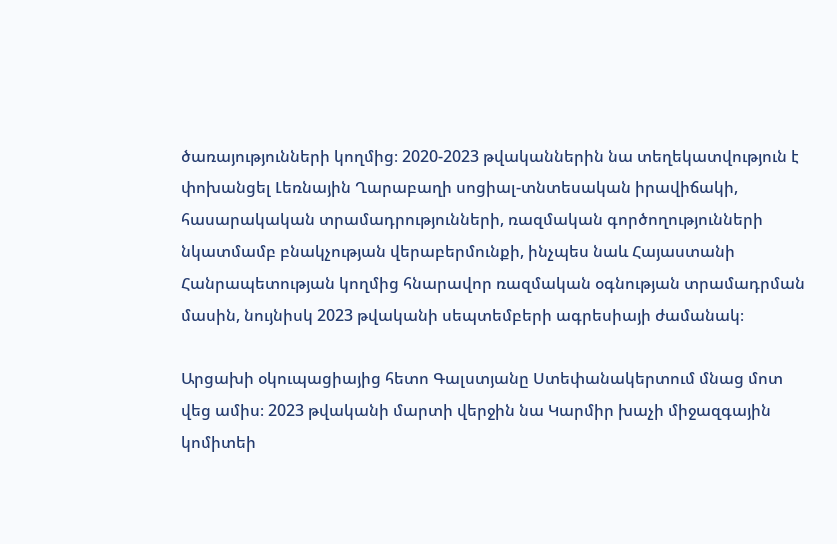ծառայությունների կողմից։ 2020-2023 թվականներին նա տեղեկատվություն է փոխանցել Լեռնային Ղարաբաղի սոցիալ-տնտեսական իրավիճակի, հասարակական տրամադրությունների, ռազմական գործողությունների նկատմամբ բնակչության վերաբերմունքի, ինչպես նաև Հայաստանի Հանրապետության կողմից հնարավոր ռազմական օգնության տրամադրման մասին, նույնիսկ 2023 թվականի սեպտեմբերի ագրեսիայի ժամանակ։

Արցախի օկուպացիայից հետո Գալստյանը Ստեփանակերտում մնաց մոտ վեց ամիս։ 2023 թվականի մարտի վերջին նա Կարմիր խաչի միջազգային կոմիտեի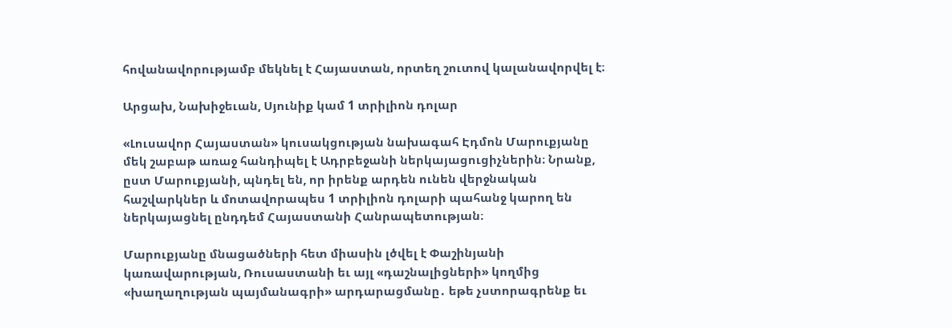հովանավորությամբ մեկնել է Հայաստան, որտեղ շուտով կալանավորվել է։

Արցախ, Նախիջեւան, Սյունիք կամ 1 տրիլիոն դոլար

«Լուսավոր Հայաստան» կուսակցության նախագահ Էդմոն Մարուքյանը մեկ շաբաթ առաջ հանդիպել է Ադրբեջանի ներկայացուցիչներին։ Նրանք, ըստ Մարուքյանի, պնդել են, որ իրենք արդեն ունեն վերջնական հաշվարկներ և մոտավորապես 1 տրիլիոն դոլարի պահանջ կարող են ներկայացնել ընդդեմ Հայաստանի Հանրապետության։

Մարուքյանը մնացածների հետ միասին լծվել է Փաշինյանի կառավարության, Ռուսաստանի եւ այլ «դաշնալիցների» կողմից «խաղաղության պայմանագրի» արդարացմանը․ եթե չստորագրենք եւ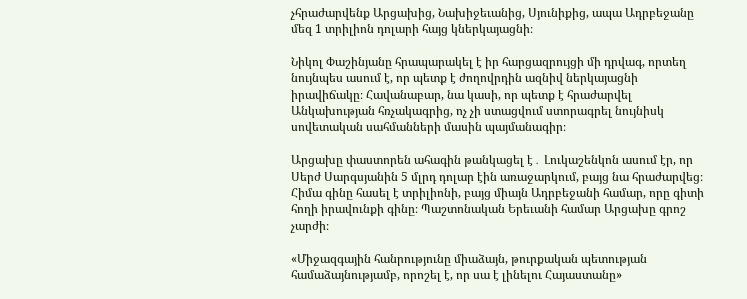չհրաժարվենք Արցախից, Նախիջեւանից, Սյունիքից, ապա Ադրբեջանը մեզ 1 տրիլիոն դոլարի հայց կներկայացնի։

Նիկոլ Փաշինյանը հրապարակել է իր հարցազրույցի մի դրվագ, որտեղ նույնպես ասում է, որ պետք է ժողովրդին ազնիվ ներկայացնի իրավիճակը։ Հավանաբար, նա կասի, որ պետք է հրաժարվել Անկախության հռչակագրից, ոչ չի ստացվում ստորագրել նույնիսկ սովետական սահմանների մասին պայմանագիր։

Արցախը փաստորեն ահագին թանկացել է․ Լուկաշենկոն ասում էր, որ Սերժ Սարգսյանին 5 մլրդ դոլար էին առաջարկում, բայց նա հրաժարվեց։ Հիմա գինը հասել է տրիլիոնի, բայց միայն Ադրբեջանի համար, որը գիտի հողի իրավունքի գինը։ Պաշտոնական Երեւանի համար Արցախը գրոշ չարժի։

«Միջազգային հանրությունը միաձայն, թուրքական պետության համաձայնությամբ, որոշել է, որ սա է լինելու Հայաստանը»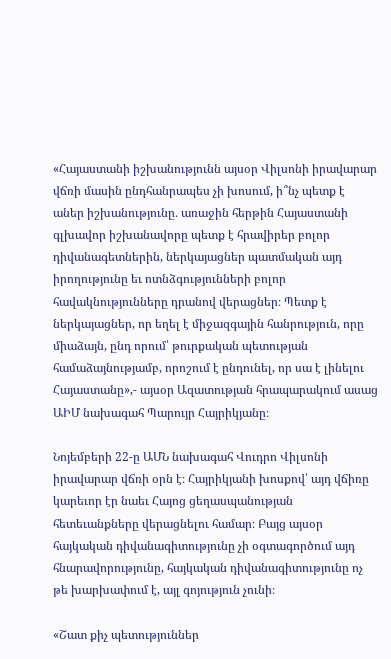«Հայաստանի իշխանությունն այսօր Վիլսոնի իրավարար վճռի մասին ընդհանրապես չի խոսում, ի՞նչ պետք է աներ իշխանությունը․ առաջին հերթին Հայաստանի գլխավոր իշխանավորը պետք է հրավիրեր բոլոր դիվանագետներին, ներկայացներ պատմական այդ իրողությունը եւ ոտնձգությունների բոլոր հավակնությունները դրանով վերացներ։ Պետք է ներկայացներ, որ եղել է միջազգային հանրություն, որը միաձայն, ընդ որում՝ թուրքական պետության համաձայնությամբ, որոշում է ընդունել, որ սա է լինելու Հայաստանը»,- այսօր Ազատության հրապարակում ասաց ԱԻՄ նախագահ Պարույր Հայրիկյանը։

Նոյեմբերի 22-ը ԱՄՆ նախագահ Վուդրո Վիլսոնի իրավարար վճռի օրն է։ Հայրիկյանի խոսքով՝ այդ վճիռը կարեւոր էր նաեւ Հայոց ցեղասպանության հետեւանքները վերացնելու համար։ Բայց այսօր հայկական դիվանագիտությունը չի օգտագործում այդ հնարավորությունը, հայկական դիվանագիտությունը ոչ թե խարխափում է, այլ գոյություն չունի։

«Շատ քիչ պետություններ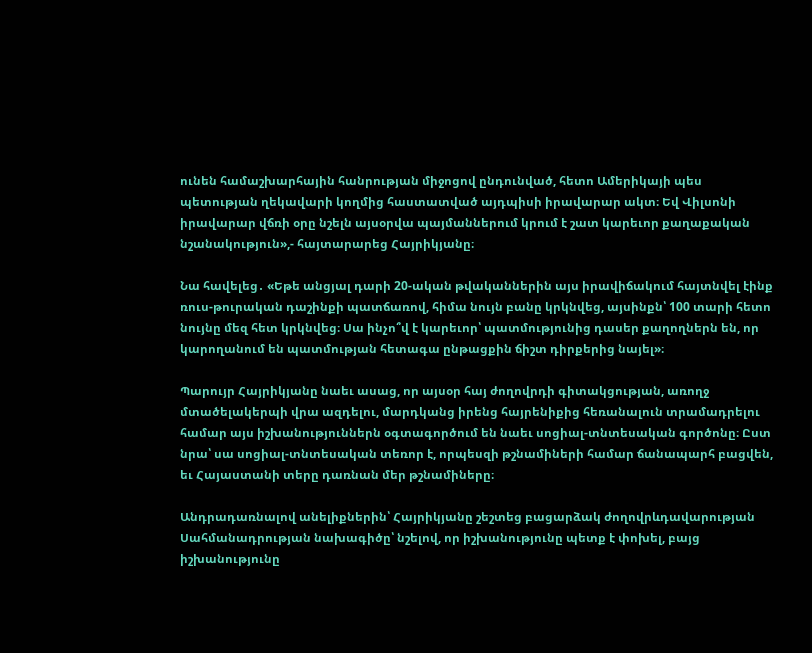ունեն համաշխարհային հանրության միջոցով ընդունված, հետո Ամերիկայի պես պետության ղեկավարի կողմից հաստատված այդպիսի իրավարար ակտ։ Եվ Վիլսոնի իրավարար վճռի օրը նշելն այսօրվա պայմաններում կրում է շատ կարեւոր քաղաքական նշանակություն»,- հայտարարեց Հայրիկյանը։

Նա հավելեց․ «Եթե անցյալ դարի 20-ական թվականներին այս իրավիճակում հայտնվել էինք ռուս-թուրական դաշինքի պատճառով, հիմա նույն բանը կրկնվեց, այսինքն՝ 100 տարի հետո նույնը մեզ հետ կրկնվեց։ Սա ինչո՞վ է կարեւոր՝ պատմությունից դասեր քաղողներն են, որ կարողանում են պատմության հետագա ընթացքին ճիշտ դիրքերից նայել»։

Պարույր Հայրիկյանը նաեւ ասաց, որ այսօր հայ ժողովրդի գիտակցության, առողջ մտածելակերպի վրա ազդելու, մարդկանց իրենց հայրենիքից հեռանալուն տրամադրելու համար այս իշխանություններն օգտագործում են նաեւ սոցիալ-տնտեսական գործոնը։ Ըստ նրա՝ սա սոցիալ-տնտեսական տեռոր է, որպեսզի թշնամիների համար ճանապարհ բացվեն, եւ Հայաստանի տերը դառնան մեր թշնամիները։

Անդրադառնալով անելիքներին՝ Հայրիկյանը շեշտեց բացարձակ ժողովրևդավարության Սահմանադրության նախագիծը՝ նշելով, որ իշխանությունը պետք է փոխել, բայց իշխանությունը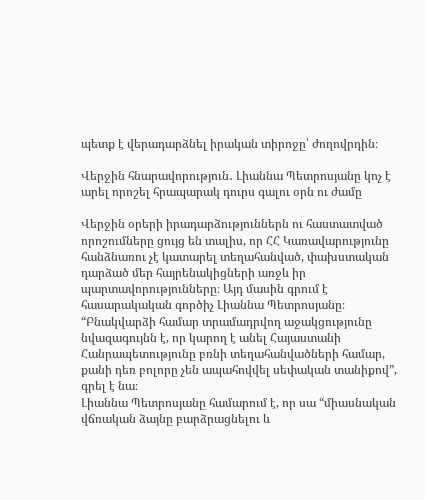պետք է վերադարձնել իրական տիրոջը՝ ժողովրդին։

Վերջին հնարավորություն․ Լիաննա Պետրոսյանը կոչ է արել որոշել հրապարակ դուրս գալու օրն ու ժամը

Վերջին օրերի իրադարձություններն ու հաստատված որոշումները ցույց են տալիս, որ ՀՀ Կառավարությունը հանձնառու չէ կատարել տեղահանված, փախստական դարձած մեր հայրենակիցների առջև իր պարտավորությունները։ Այդ մասին գրում է հասարակական գործիչ Լիաննա Պետրոսյանը։
“Բնակվարձի համար տրամադրվող աջակցությունը նվազագույնն է, որ կարող է անել Հայաստանի Հանրապետությունը բռնի տեղահանվածների համար, քանի դեռ բոլորը չեն ապահովվել սեփական տանիքով”, գրել է նա։
Լիաննա Պետրոսյանը համարում է, որ սա “միասնական վճռական ձայնը բարձրացնելու և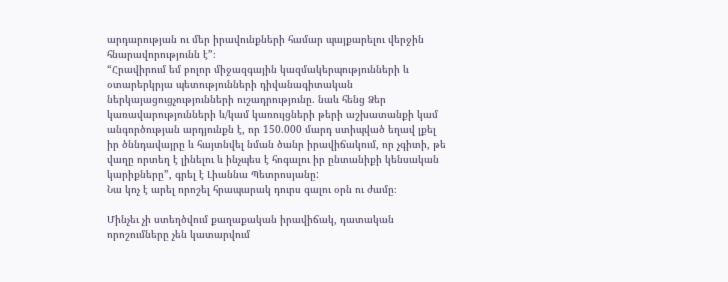արդարության ու մեր իրավունքների համար պայքարելու վերջին հնարավորությունն է”։
“Հրավիրում եմ բոլոր միջազգային կազմակերպությունների և օտարերկրյա պետությունների դիվանագիտական ներկայացուցչությունների ուշադրությունը. նաև հենց Ձեր կառավարությունների և/կամ կառույցների թերի աշխատանքի կամ անգործության արդյունքն է, որ 150.000 մարդ ստիպված եղավ լքել իր ծննդավայրը և հայտնվել նման ծանր իրավիճակում, որ չգիտի, թե վաղը որտեղ է լինելու և ինչպես է հոգալու իր ընտանիքի կենսական կարիքները”, գրել է Լիաննա Պետրոսյանը:
Նա կոչ է արել որոշել հրապարակ դուրս գալու օրն ու ժամը։

Մինչեւ չի ստեղծվում քաղաքական իրավիճակ, դատական որոշումները չեն կատարվում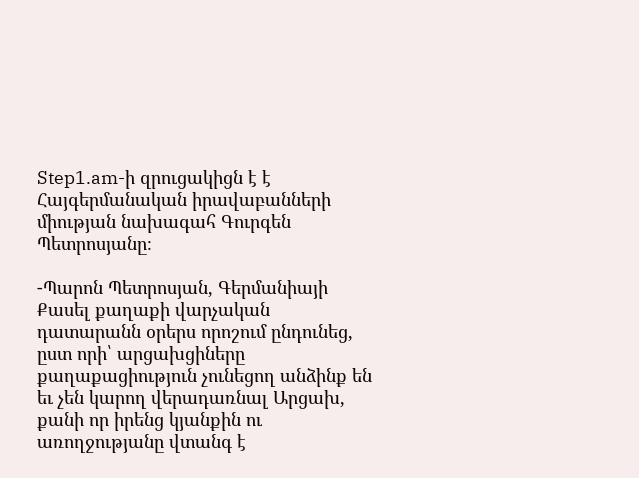Step1.am-ի զրուցակիցն է է Հայգերմանական իրավաբանների միության նախագահ Գուրգեն Պետրոսյանը։

-Պարոն Պետրոսյան, Գերմանիայի Քասել քաղաքի վարչական դատարանն օրերս որոշում ընդունեց, ըստ որի՝ արցախցիները քաղաքացիություն չունեցող անձինք են եւ չեն կարող վերադառնալ Արցախ, քանի որ իրենց կյանքին ու առողջությանը վտանգ է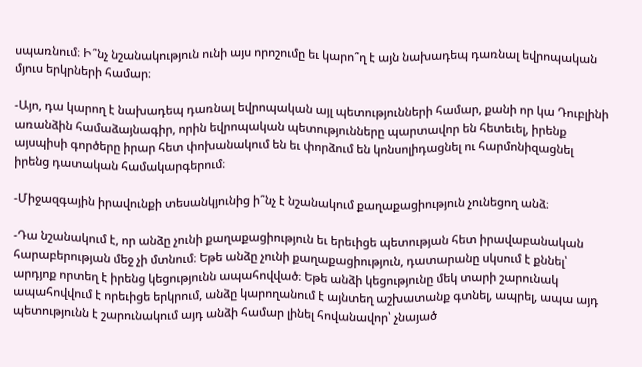սպառնում։ Ի՞նչ նշանակություն ունի այս որոշումը եւ կարո՞ղ է այն նախադեպ դառնալ եվրոպական մյուս երկրների համար։

-Այո, դա կարող է նախադեպ դառնալ եվրոպական այլ պետությունների համար, քանի որ կա Դուբլինի առանձին համաձայնագիր, որին եվրոպական պետությունները պարտավոր են հետեւել, իրենք այսպիսի գործերը իրար հետ փոխանակում են եւ փորձում են կոնսոլիդացնել ու հարմոնիզացնել իրենց դատական համակարգերում։

-Միջազգային իրավունքի տեսանկյունից ի՞նչ է նշանակում քաղաքացիություն չունեցող անձ։

-Դա նշանակում է, որ անձը չունի քաղաքացիություն եւ երեւիցե պետության հետ իրավաբանական հարաբերության մեջ չի մտնում։ Եթե անձը չունի քաղաքացիություն, դատարանը սկսում է քննել՝ արդյոք որտեղ է իրենց կեցությունն ապահովված։ Եթե անձի կեցությունը մեկ տարի շարունակ ապահովվում է որեւիցե երկրում, անձը կարողանում է այնտեղ աշխատանք գտնել, ապրել, ապա այդ պետությունն է շարունակում այդ անձի համար լինել հովանավոր՝ չնայած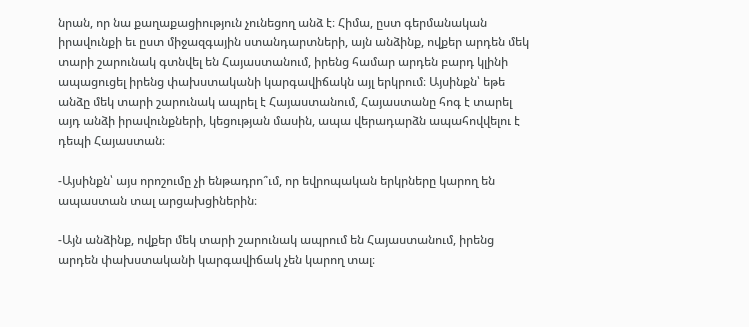նրան, որ նա քաղաքացիություն չունեցող անձ է։ Հիմա, ըստ գերմանական իրավունքի եւ ըստ միջազգային ստանդարտների, այն անձինք, ովքեր արդեն մեկ տարի շարունակ գտնվել են Հայաստանում, իրենց համար արդեն բարդ կլինի ապացուցել իրենց փախստականի կարգավիճակն այլ երկրում։ Այսինքն՝ եթե անձը մեկ տարի շարունակ ապրել է Հայաստանում, Հայաստանը հոգ է տարել այդ անձի իրավունքների, կեցության մասին, ապա վերադարձն ապահովվելու է դեպի Հայաստան։

-Այսինքն՝ այս որոշումը չի ենթադրո՞ւմ, որ եվրոպական երկրները կարող են ապաստան տալ արցախցիներին։

-Այն անձինք, ովքեր մեկ տարի շարունակ ապրում են Հայաստանում, իրենց արդեն փախստականի կարգավիճակ չեն կարող տալ։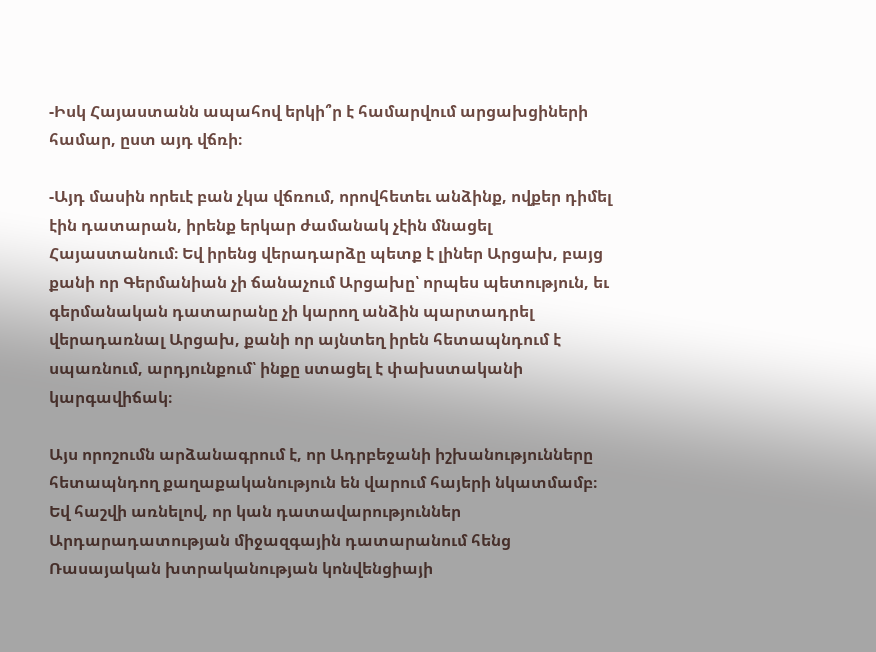-Իսկ Հայաստանն ապահով երկի՞ր է համարվում արցախցիների համար, ըստ այդ վճռի։

-Այդ մասին որեւէ բան չկա վճռում, որովհետեւ անձինք, ովքեր դիմել էին դատարան, իրենք երկար ժամանակ չէին մնացել Հայաստանում։ Եվ իրենց վերադարձը պետք է լիներ Արցախ, բայց քանի որ Գերմանիան չի ճանաչում Արցախը՝ որպես պետություն, եւ գերմանական դատարանը չի կարող անձին պարտադրել վերադառնալ Արցախ, քանի որ այնտեղ իրեն հետապնդում է սպառնում, արդյունքում՝ ինքը ստացել է փախստականի կարգավիճակ։

Այս որոշումն արձանագրում է, որ Ադրբեջանի իշխանությունները հետապնդող քաղաքականություն են վարում հայերի նկատմամբ։ Եվ հաշվի առնելով, որ կան դատավարություններ Արդարադատության միջազգային դատարանում հենց Ռասայական խտրականության կոնվենցիայի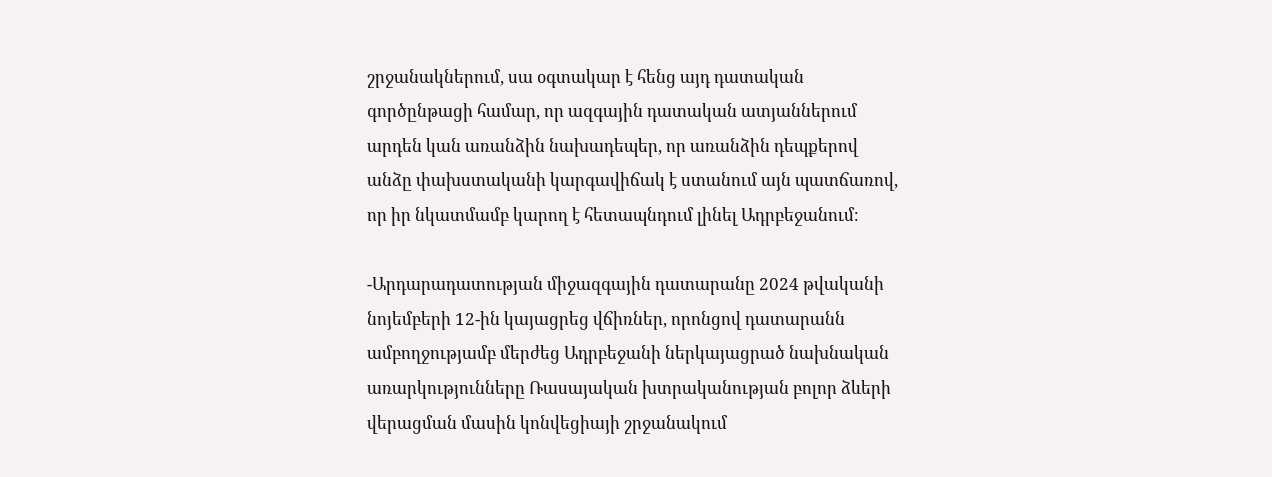շրջանակներում, սա օգտակար է հենց այդ դատական գործընթացի համար, որ ազգային դատական ատյաններում արդեն կան առանձին նախադեպեր, որ առանձին դեպքերով անձը փախստականի կարգավիճակ է ստանում այն պատճառով, որ իր նկատմամբ կարող է հետապնդում լինել Ադրբեջանում։

-Արդարադատության միջազգային դատարանը 2024 թվականի նոյեմբերի 12-ին կայացրեց վճիռներ, որոնցով դատարանն ամբողջությամբ մերժեց Ադրբեջանի ներկայացրած նախնական առարկությունները Ռասայական խտրականության բոլոր ձևերի վերացման մասին կոնվեցիայի շրջանակում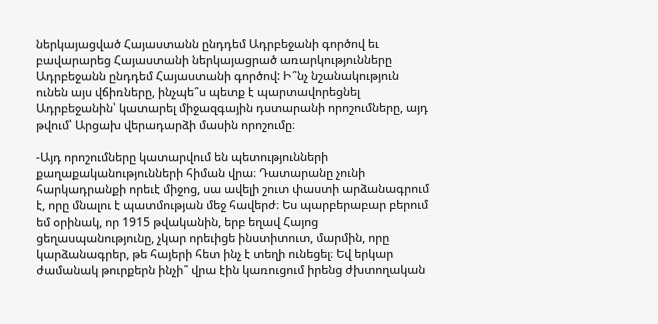ներկայացված Հայաստանն ընդդեմ Ադրբեջանի գործով եւ բավարարեց Հայաստանի ներկայացրած առարկությունները Ադրբեջանն ընդդեմ Հայաստանի գործով: Ի՞նչ նշանակություն ունեն այս վճիռները, ինչպե՞ս պետք է պարտավորեցնել Ադրբեջանին՝ կատարել միջազգային դստարանի որոշումները, այդ թվում՝ Արցախ վերադարձի մասին որոշումը։

-Այդ որոշումները կատարվում են պետությունների քաղաքականությունների հիման վրա։ Դատարանը չունի հարկադրանքի որեւէ միջոց, սա ավելի շուտ փաստի արձանագրում է, որը մնալու է պատմության մեջ հավերժ։ Ես պարբերաբար բերում եմ օրինակ, որ 1915 թվականին, երբ եղավ Հայոց ցեղասպանությունը, չկար որեւիցե ինստիտուտ, մարմին, որը կարձանագրեր, թե հայերի հետ ինչ է տեղի ունեցել։ Եվ երկար ժամանակ թուրքերն ինչի՞ վրա էին կառուցում իրենց ժխտողական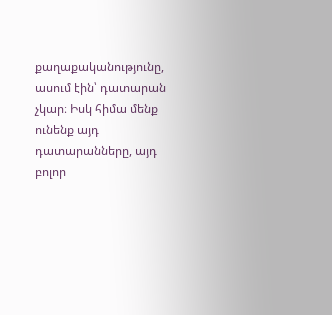քաղաքականությունը, ասում էին՝ դատարան չկար։ Իսկ հիմա մենք ունենք այդ դատարանները, այդ բոլոր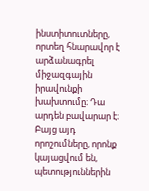ինստիտուտները, որտեղ հնարավոր է արձանագրել միջազգային իրավունքի խախտումը։ Դա արդեն բավարար է։ Բայց այդ որոշումները, որոնք կայացվում են, պետություններին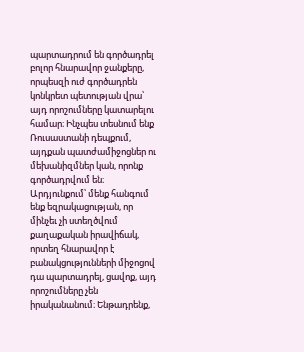պարտադրում են գործադրել բոլոր հնարավոր ջանքերը, որպեսզի ուժ գործադրեն կոնկրետ պետության վրա՝ այդ որոշումները կատարելու համար։ Ինչպես տեսնում ենք Ռուսաստանի դեպքում, այդքան պատժամիջոցներ ու մեխանիզմներ կան, որոնք գործադրվում են։ Արդյունքում՝ մենք հանգում ենք եզրակացության, որ մինչեւ չի ստեղծվում քաղաքական իրավիճակ, որտեղ հնարավոր է բանակցությունների միջոցով դա պարտադրել, ցավոք, այդ որոշումները չեն իրականանում։ Ենթադրենք,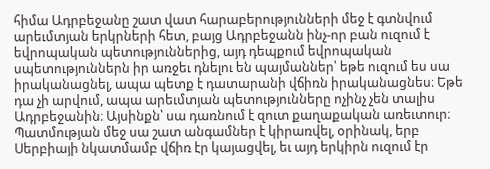հիմա Ադրբեջանը շատ վատ հարաբերությունների մեջ է գտնվում արեւմտյան երկրների հետ, բայց Ադրբեջանն ինչ-որ բան ուզում է եվրոպական պետություններից, այդ դեպքում եվրոպական սպետություններն իր առջեւ դնելու են պայմաններ՝ եթե ուզում ես սա իրականացնել, ապա պետք է դատարանի վճիռն իրականացնես։ Եթե դա չի արվում, ապա արեւմտյան պետությունները ոչինչ չեն տալիս Ադրբեջանին։ Այսինքն՝ սա դառնում է զուտ քաղաքական առեւտուր։ Պատմության մեջ սա շատ անգամներ է կիրառվել, օրինակ, երբ Սերբիայի նկատմամբ վճիռ էր կայացվել, եւ այդ երկիրն ուզում էր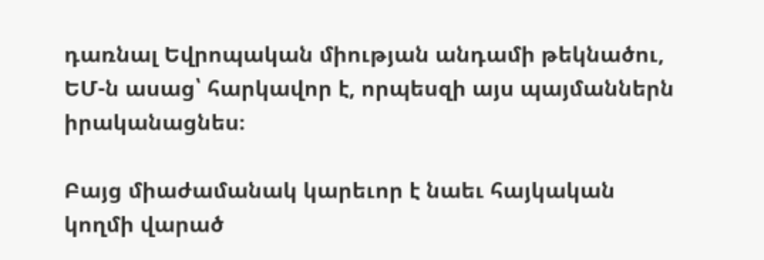դառնալ Եվրոպական միության անդամի թեկնածու, ԵՄ-ն ասաց՝ հարկավոր է, որպեսզի այս պայմաններն իրականացնես։

Բայց միաժամանակ կարեւոր է նաեւ հայկական կողմի վարած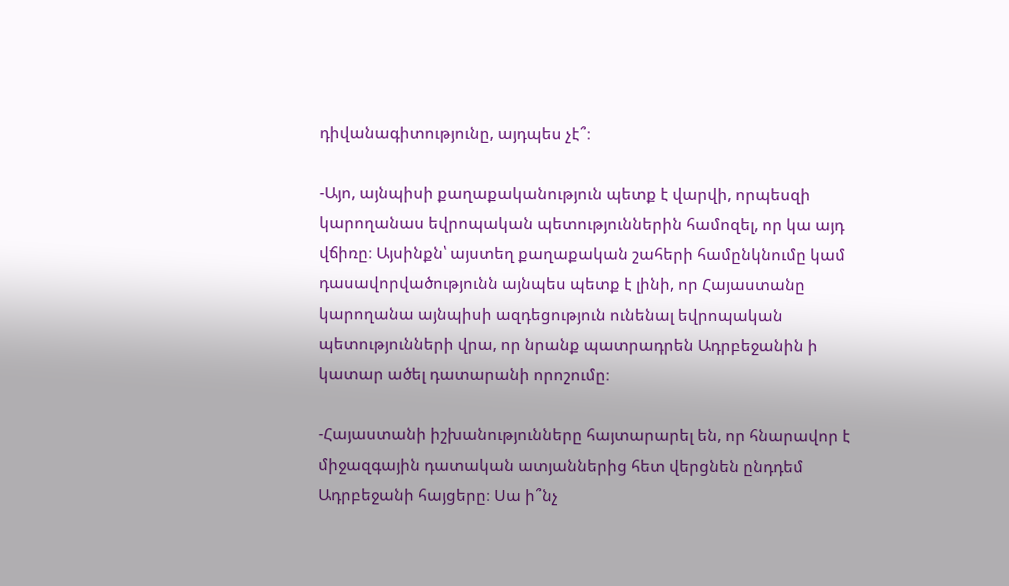դիվանագիտությունը, այդպես չէ՞։

-Այո, այնպիսի քաղաքականություն պետք է վարվի, որպեսզի կարողանաս եվրոպական պետություններին համոզել, որ կա այդ վճիռը։ Այսինքն՝ այստեղ քաղաքական շահերի համընկնումը կամ դասավորվածությունն այնպես պետք է լինի, որ Հայաստանը կարողանա այնպիսի ազդեցություն ունենալ եվրոպական պետությունների վրա, որ նրանք պատրադրեն Ադրբեջանին ի կատար ածել դատարանի որոշումը։

-Հայաստանի իշխանությունները հայտարարել են, որ հնարավոր է միջազգային դատական ատյաններից հետ վերցնեն ընդդեմ Ադրբեջանի հայցերը։ Սա ի՞նչ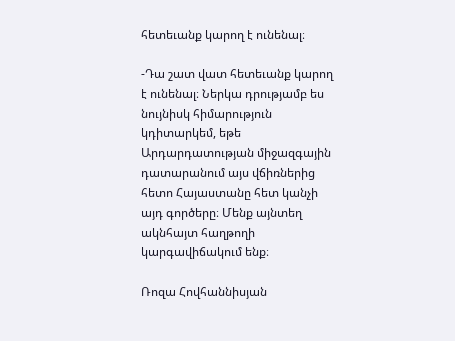հետեւանք կարող է ունենալ։

-Դա շատ վատ հետեւանք կարող է ունենալ։ Ներկա դրությամբ ես նույնիսկ հիմարություն կդիտարկեմ, եթե Արդարդատության միջազգային դատարանում այս վճիռներից հետո Հայաստանը հետ կանչի այդ գործերը։ Մենք այնտեղ ակնհայտ հաղթողի կարգավիճակում ենք։

Ռոզա Հովհաննիսյան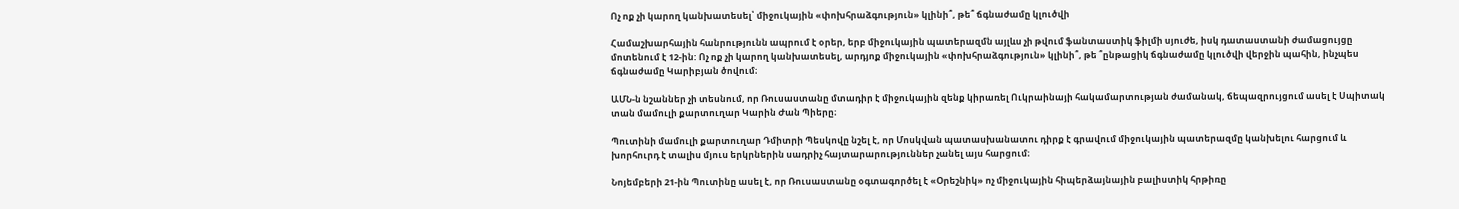Ոչ ոք չի կարող կանխատեսել՝ միջուկային «փոխհրաձգություն» կլինի՞, թե՞ ճգնաժամը կլուծվի

Համաշխարհային հանրությունն ապրում է օրեր, երբ միջուկային պատերազմն այլևս չի թվում ֆանտաստիկ ֆիլմի սյուժե, իսկ դատաստանի ժամացույցը մոտենում է 12-ին: Ոչ ոք չի կարող կանխատեսել, արդյոք միջուկային «փոխհրաձգություն» կլինի՞, թե ՞ընթացիկ ճգնաժամը կլուծվի վերջին պահին, ինչպես ճգնաժամը Կարիբյան ծովում։

ԱՄՆ-ն նշաններ չի տեսնում, որ Ռուսաստանը մտադիր է միջուկային զենք կիրառել Ուկրաինայի հակամարտության ժամանակ, ճեպազրույցում ասել է Սպիտակ տան մամուլի քարտուղար Կարին Ժան Պիերը։

Պուտինի մամուլի քարտուղար Դմիտրի Պեսկովը նշել է, որ Մոսկվան պատասխանատու դիրք է գրավում միջուկային պատերազմը կանխելու հարցում և խորհուրդ է տալիս մյուս երկրներին սադրիչ հայտարարություններ չանել այս հարցում։

Նոյեմբերի 21-ին Պուտինը ասել է, որ Ռուսաստանը օգտագործել է «Օրեշնիկ» ոչ միջուկային հիպերձայնային բալիստիկ հրթիռը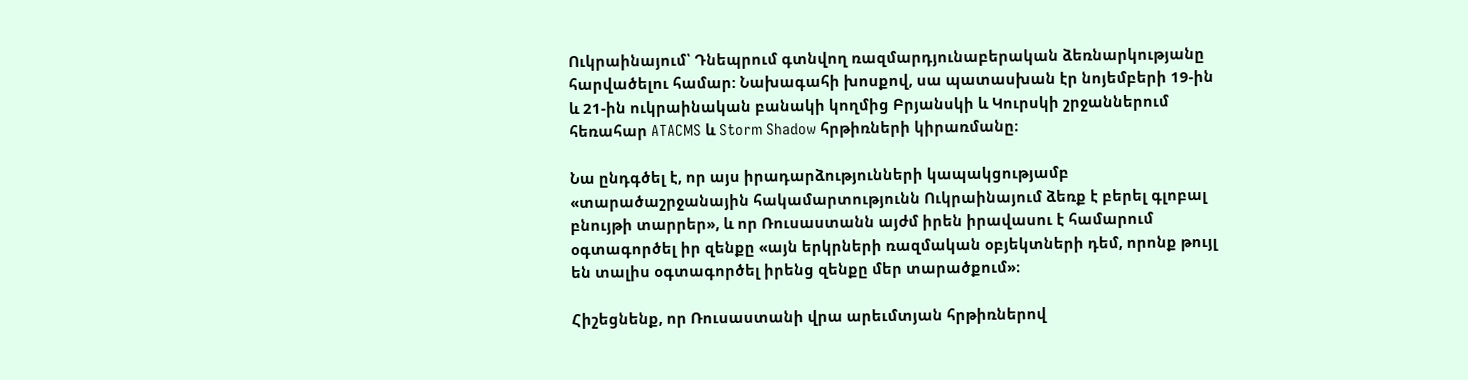Ուկրաինայում՝ Դնեպրում գտնվող ռազմարդյունաբերական ձեռնարկությանը հարվածելու համար: Նախագահի խոսքով, սա պատասխան էր նոյեմբերի 19-ին և 21-ին ուկրաինական բանակի կողմից Բրյանսկի և Կուրսկի շրջաններում հեռահար ATACMS և Storm Shadow հրթիռների կիրառմանը։

Նա ընդգծել է, որ այս իրադարձությունների կապակցությամբ «տարածաշրջանային հակամարտությունն Ուկրաինայում ձեռք է բերել գլոբալ բնույթի տարրեր», և որ Ռուսաստանն այժմ իրեն իրավասու է համարում օգտագործել իր զենքը «այն երկրների ռազմական օբյեկտների դեմ, որոնք թույլ են տալիս օգտագործել իրենց զենքը մեր տարածքում»։

Հիշեցնենք, որ Ռուսաստանի վրա արեւմտյան հրթիռներով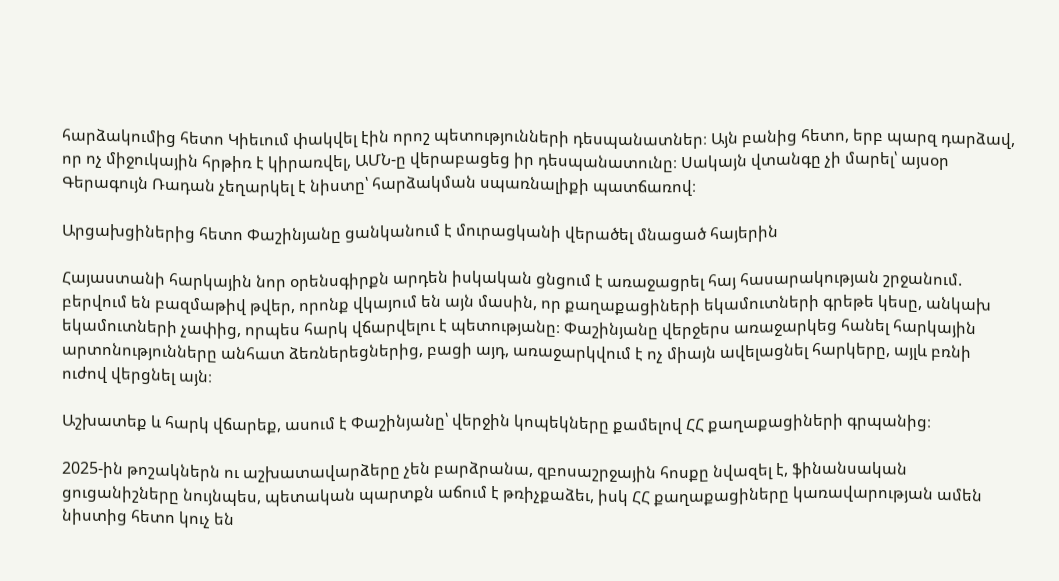հարձակումից հետո Կիեւում փակվել էին որոշ պետությունների դեսպանատներ։ Այն բանից հետո, երբ պարզ դարձավ, որ ոչ միջուկային հրթիռ է կիրառվել, ԱՄՆ-ը վերաբացեց իր դեսպանատունը։ Սակայն վտանգը չի մարել՝ այսօր Գերագույն Ռադան չեղարկել է նիստը՝ հարձակման սպառնալիքի պատճառով։

Արցախցիներից հետո Փաշինյանը ցանկանում է մուրացկանի վերածել մնացած հայերին

Հայաստանի հարկային նոր օրենսգիրքն արդեն իսկական ցնցում է առաջացրել հայ հասարակության շրջանում. բերվում են բազմաթիվ թվեր, որոնք վկայում են այն մասին, որ քաղաքացիների եկամուտների գրեթե կեսը, անկախ եկամուտների չափից, որպես հարկ վճարվելու է պետությանը։ Փաշինյանը վերջերս առաջարկեց հանել հարկային արտոնությունները անհատ ձեռներեցներից, բացի այդ, առաջարկվում է ոչ միայն ավելացնել հարկերը, այլև բռնի ուժով վերցնել այն։

Աշխատեք և հարկ վճարեք, ասում է Փաշինյանը՝ վերջին կոպեկները քամելով ՀՀ քաղաքացիների գրպանից։

2025-ին թոշակներն ու աշխատավարձերը չեն բարձրանա, զբոսաշրջային հոսքը նվազել է, ֆինանսական ցուցանիշները նույնպես, պետական պարտքն աճում է թռիչքաձեւ, իսկ ՀՀ քաղաքացիները կառավարության ամեն նիստից հետո կուչ են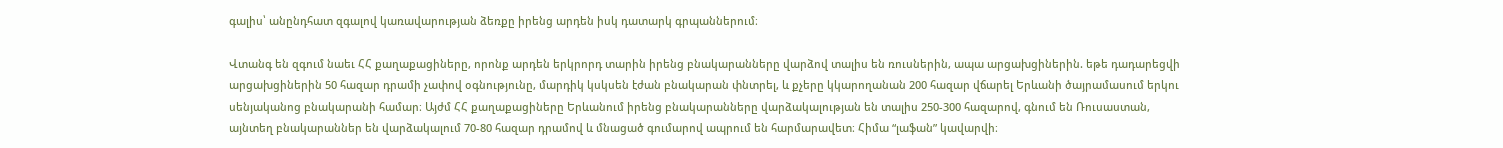գալիս՝ անընդհատ զգալով կառավարության ձեռքը իրենց արդեն իսկ դատարկ գրպաններում։

Վտանգ են զգում նաեւ ՀՀ քաղաքացիները, որոնք արդեն երկրորդ տարին իրենց բնակարանները վարձով տալիս են ռուսներին, ապա արցախցիներին. եթե դադարեցվի արցախցիներին 50 հազար դրամի չափով օգնությունը, մարդիկ կսկսեն էժան բնակարան փնտրել, և քչերը կկարողանան 200 հազար վճարել Երևանի ծայրամասում երկու սենյականոց բնակարանի համար։ Այժմ ՀՀ քաղաքացիները Երևանում իրենց բնակարանները վարձակալության են տալիս 250-300 հազարով, գնում են Ռուսաստան, այնտեղ բնակարաններ են վարձակալում 70-80 հազար դրամով և մնացած գումարով ապրում են հարմարավետ։ Հիմա “լաֆան” կավարվի։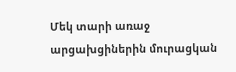Մեկ տարի առաջ արցախցիներին մուրացկան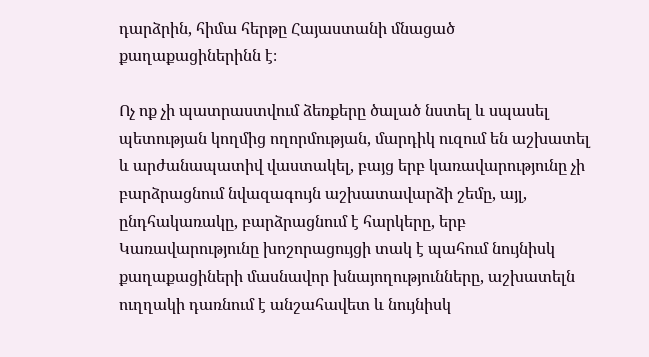դարձրին, հիմա հերթը Հայաստանի մնացած քաղաքացիներինն է։

Ոչ ոք չի պատրաստվում ձեռքերը ծալած նստել և սպասել պետության կողմից ողորմության, մարդիկ ուզում են աշխատել և արժանապատիվ վաստակել, բայց երբ կառավարությունը չի բարձրացնում նվազագույն աշխատավարձի շեմը, այլ, ընդհակառակը, բարձրացնում է հարկերը, երբ Կառավարությունը խոշորացույցի տակ է պահում նույնիսկ քաղաքացիների մասնավոր խնայողությունները, աշխատելն ուղղակի դառնում է անշահավետ և նույնիսկ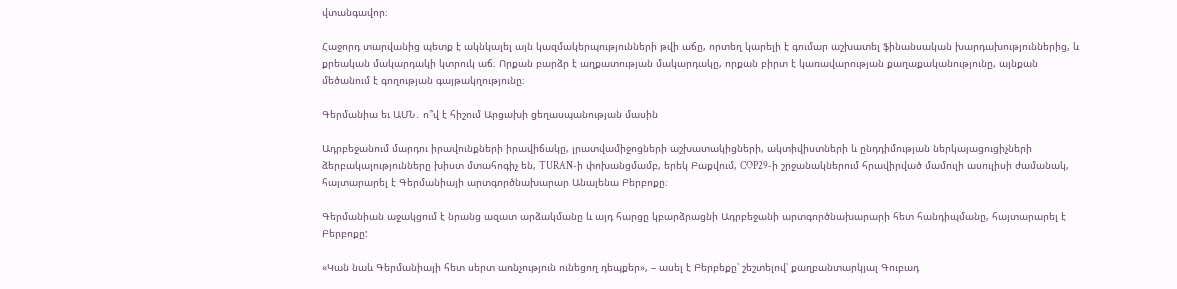վտանգավոր։

Հաջորդ տարվանից պետք է ակնկալել այն կազմակերպությունների թվի աճը, որտեղ կարելի է գումար աշխատել ֆինանսական խարդախություններից, և քրեական մակարդակի կտրուկ աճ։ Որքան բարձր է աղքատության մակարդակը, որքան բիրտ է կառավարության քաղաքականությունը, այնքան մեծանում է գողության գայթակղությունը։

Գերմանիա եւ ԱՄՆ․ ո՞վ է հիշում Արցախի ցեղասպանության մասին

Ադրբեջանում մարդու իրավունքների իրավիճակը, լրատվամիջոցների աշխատակիցների, ակտիվիստների և ընդդիմության ներկայացուցիչների ձերբակալությունները խիստ մտահոգիչ են, TURAN-ի փոխանցմամբ, երեկ Բաքվում, COP29-ի շրջանակներում հրավիրված մամուլի ասուլիսի ժամանակ, հայտարարել է Գերմանիայի արտգործնախարար Անալենա Բերբոքը։

Գերմանիան աջակցում է նրանց ազատ արձակմանը և այդ հարցը կբարձրացնի Ադրբեջանի արտգործնախարարի հետ հանդիպմանը, հայտարարել է Բերբոքը:

«Կան նաև Գերմանիայի հետ սերտ առնչություն ունեցող դեպքեր», – ասել է Բերբեքը՝ շեշտելով՝ քաղբանտարկյալ Գուբադ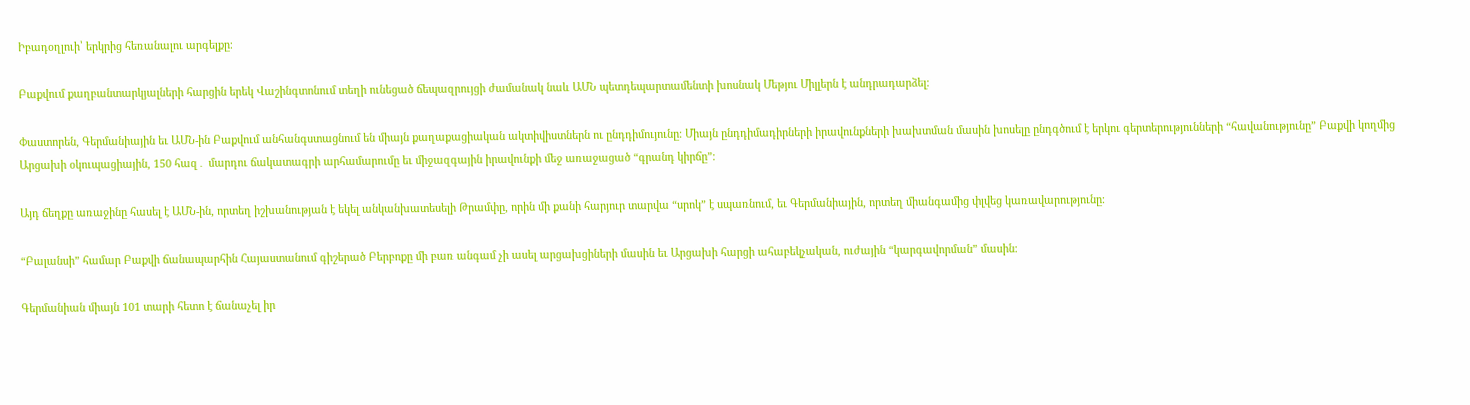Իբադօղլուի՝ երկրից հեռանալու արգելքը։

Բաքվում քաղբանտարկյալների հարցին երեկ Վաշինգտոնում տեղի ունեցած ճեպազրույցի ժամանակ նաև ԱՄՆ պետդեպարտամենտի խոսնակ Մեթյու Միլլերն է անդրադարձել։

Փաստորեն, Գերմանիային եւ ԱՄՆ-ին Բաքվում անհանգստացնում են միայն քաղաքացիական ակտիվիստներն ու ընդդիմույունը։ Միայն ընդդիմադիրների իրավունքների խախտման մասին խոսելը ընդգծում է երկու գերտերությունների “հավանությունը” Բաքվի կողմից Արցախի օկուպացիային, 150 հազ․ մարդու ճակատագրի արհամարումը եւ միջազգային իրավունքի մեջ առաջացած “գրանդ կիրճը”։

Այդ ճեղքը առաջինը հասել է ԱՄՆ-ին, որտեղ իշխանության է եկել անկանխատեսելի Թրամփը, որին մի քանի հարյուր տարվա “սրոկ” է սպառնում, եւ Գերմանիային, որտեղ միանգամից փլվեց կառավարությունը։

“Բալանսի” համար Բաքվի ճանապարհին Հայաստանում գիշերած Բերբոքը մի բառ անգամ չի ասել արցախցիների մասին եւ Արցախի հարցի ահաբեկչական, ուժային “կարգավորման” մասին։

Գերմանիան միայն 101 տարի հետո է ճանաչել իր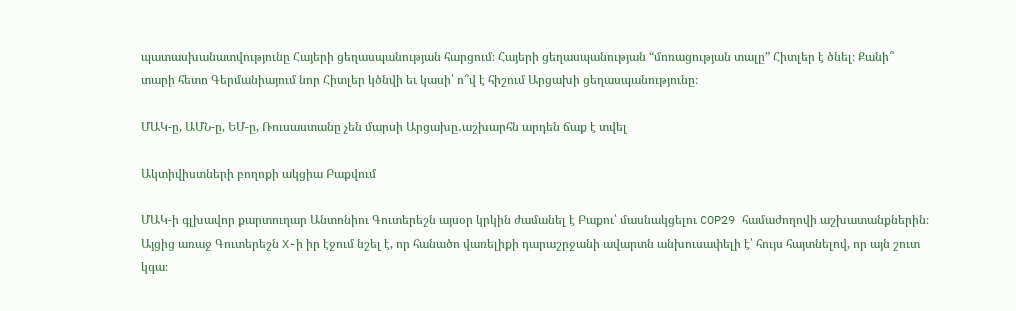պատասխանատվությունը Հայերի ցեղասպանության հարցում։ Հայերի ցեղասպանության “մոռացության տալը” Հիտլեր է ծնել։ Քանի՞ տարի հետո Գերմանիայում նոր Հիտլեր կծնվի եւ կասի՝ ո՞վ է հիշում Արցախի ցեղասպանությունը։

ՄԱԿ-ը, ԱՄՆ-ը, ԵՄ-ը, Ռուսաստանը չեն մարսի Արցախը․աշխարհն արդեն ճաք է տվել

Ակտիվիստների բողոքի ակցիա Բաքվում

ՄԱԿ-ի գլխավոր քարտուղար Անտոնիու Գուտերեշն այսօր կրկին ժամանել է Բաքու՝ մասնակցելու COP29 համաժողովի աշխատանքներին։ Այցից առաջ Գուտերեշն X-ի իր էջում նշել է, որ հանածո վառելիքի դարաշրջանի ավարտն անխուսափելի է՝ հույս հայտնելով, որ այն շուտ կգա։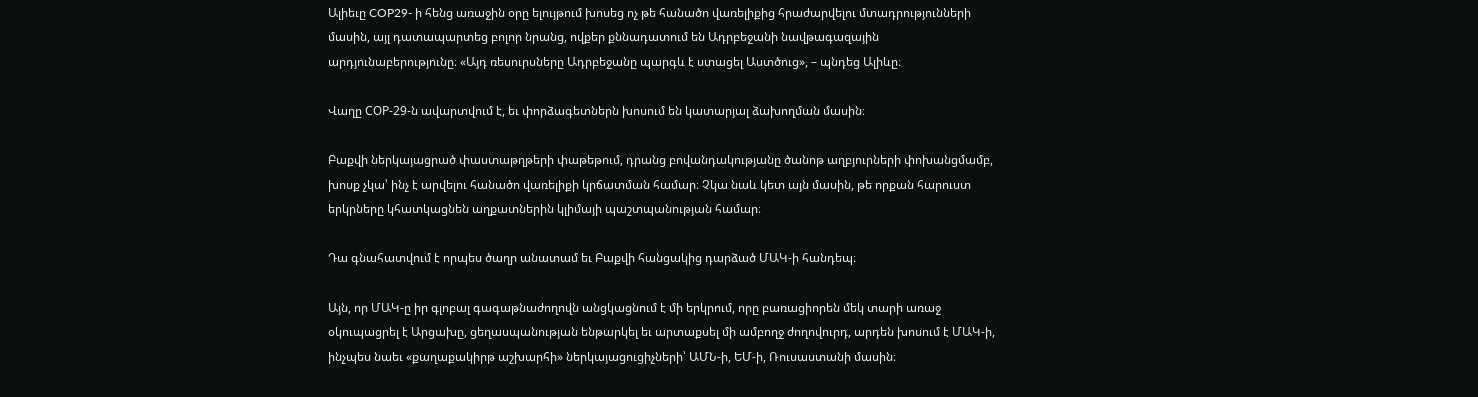Ալիեւը COP29- ի հենց առաջին օրը ելույթում խոսեց ոչ թե հանածո վառելիքից հրաժարվելու մտադրությունների մասին, այլ դատապարտեց բոլոր նրանց, ովքեր քննադատում են Ադրբեջանի նավթագազային արդյունաբերությունը։ «Այդ ռեսուրսները Ադրբեջանը պարգև է ստացել Աստծուց», – պնդեց Ալիևը։

Վաղը СОР-29-ն ավարտվում է, եւ փորձագետներն խոսում են կատարյալ ձախողման մասին։

Բաքվի ներկայացրած փաստաթղթերի փաթեթում, դրանց բովանդակությանը ծանոթ աղբյուրների փոխանցմամբ, խոսք չկա՝ ինչ է արվելու հանածո վառելիքի կրճատման համար։ Չկա նաև կետ այն մասին, թե որքան հարուստ երկրները կհատկացնեն աղքատներին կլիմայի պաշտպանության համար։

Դա գնահատվում է որպես ծաղր անատամ եւ Բաքվի հանցակից դարձած ՄԱԿ-ի հանդեպ։

Այն, որ ՄԱԿ-ը իր գլոբալ գագաթնաժողովն անցկացնում է մի երկրում, որը բառացիորեն մեկ տարի առաջ օկուպացրել է Արցախը, ցեղասպանության ենթարկել եւ արտաքսել մի ամբողջ ժողովուրդ, արդեն խոսում է ՄԱԿ-ի, ինչպես նաեւ «քաղաքակիրթ աշխարհի» ներկայացուցիչների՝ ԱՄՆ-ի, ԵՄ-ի, Ռուսաստանի մասին։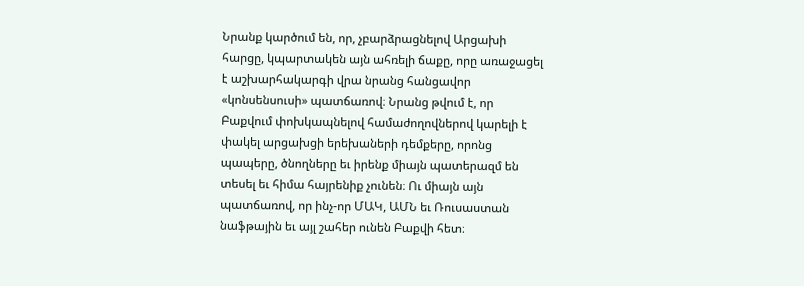Նրանք կարծում են, որ, չբարձրացնելով Արցախի հարցը, կպարտակեն այն ահռելի ճաքը, որը առաջացել է աշխարհակարգի վրա նրանց հանցավոր «կոնսենսուսի» պատճառով։ Նրանց թվում է, որ Բաքվում փոխկապնելով համաժողովներով կարելի է փակել արցախցի երեխաների դեմքերը, որոնց պապերը, ծնողները եւ իրենք միայն պատերազմ են տեսել եւ հիմա հայրենիք չունեն։ Ու միայն այն պատճառով, որ ինչ-որ ՄԱԿ, ԱՄՆ եւ Ռուսաստան նաֆթային եւ այլ շահեր ունեն Բաքվի հետ։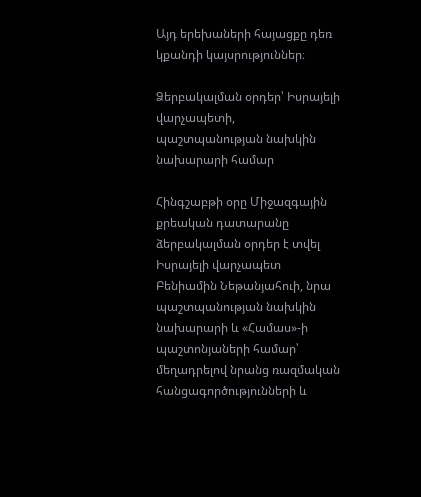Այդ երեխաների հայացքը դեռ կքանդի կայսրություններ։

Ձերբակալման օրդեր՝ Իսրայելի վարչապետի, պաշտպանության նախկին նախարարի համար

Հինգշաբթի օրը Միջազգային քրեական դատարանը ձերբակալման օրդեր է տվել Իսրայելի վարչապետ Բենիամին Նեթանյահուի, նրա պաշտպանության նախկին նախարարի և «Համաս»-ի պաշտոնյաների համար՝ մեղադրելով նրանց ռազմական հանցագործությունների և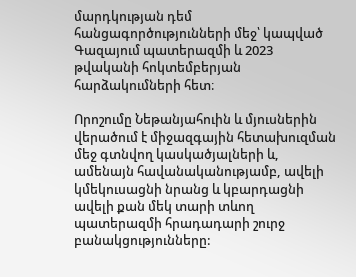մարդկության դեմ հանցագործությունների մեջ՝ կապված Գազայում պատերազմի և 2023 թվականի հոկտեմբերյան հարձակումների հետ։

Որոշումը Նեթանյահուին և մյուսներին վերածում է միջազգային հետախուզման մեջ գտնվող կասկածյալների և, ամենայն հավանականությամբ, ավելի կմեկուսացնի նրանց և կբարդացնի ավելի քան մեկ տարի տևող պատերազմի հրադադարի շուրջ բանակցությունները: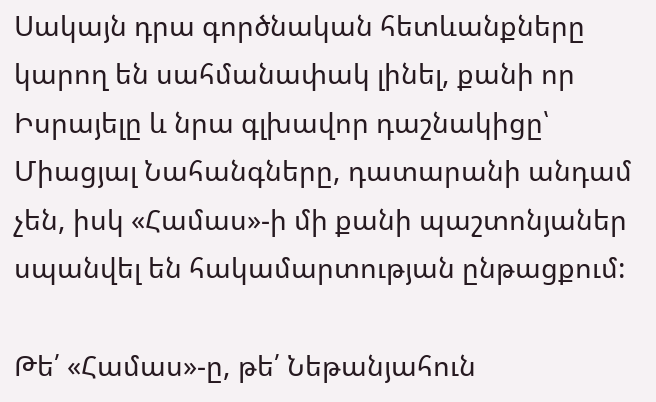Սակայն դրա գործնական հետևանքները կարող են սահմանափակ լինել, քանի որ Իսրայելը և նրա գլխավոր դաշնակիցը՝ Միացյալ Նահանգները, դատարանի անդամ չեն, իսկ «Համաս»-ի մի քանի պաշտոնյաներ սպանվել են հակամարտության ընթացքում:

Թե՛ «Համաս»-ը, թե՛ Նեթանյահուն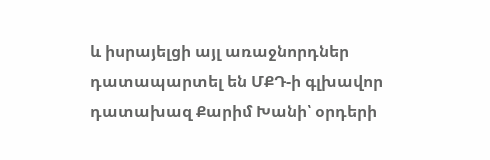և իսրայելցի այլ առաջնորդներ դատապարտել են ՄՔԴ-ի գլխավոր դատախազ Քարիմ Խանի՝ օրդերի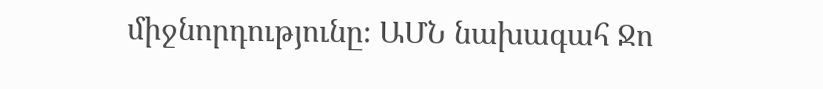միջնորդությունը։ ԱՄՆ նախագահ Ջո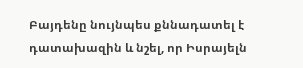Բայդենը նույնպես քննադատել է դատախազին և նշել, որ Իսրայելն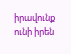իրավունք ունի իրեն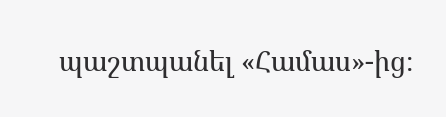պաշտպանել «Համաս»-ից։